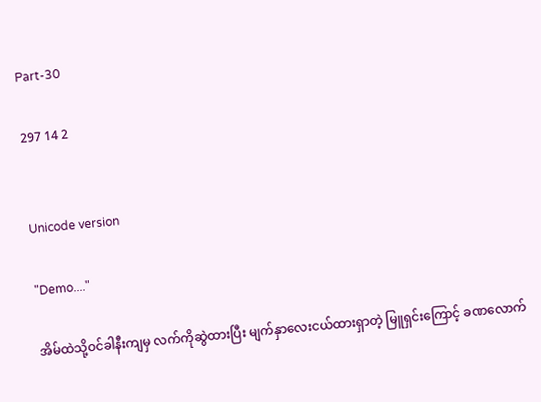Part-30

297 14 2


Unicode version

"Demo...."

အိမ်ထဲသို့ဝင်ခါနီးကျမှ လက်ကိုဆွဲထားပြီး မျက်နှာလေးငယ်ထားရှာတဲ့ မြူရှင်းကြောင့် ခဏလောက်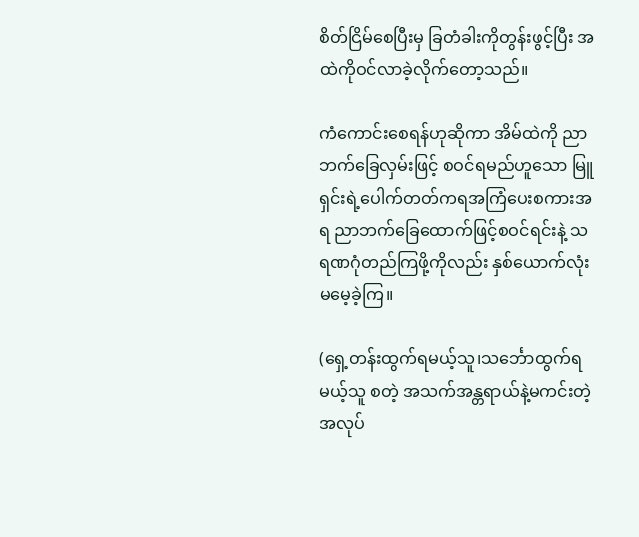စိတ်ငြိမ်စေပြီးမှ ခြတံခါးကိုတွန်းဖွင့်ပြီး အထဲကိုဝင်လာခဲ့လိုက်တော့သည်။

ကံကောင်းစေရန်ဟုဆိုကာ အိမ်ထဲကို ညာဘက်ခြေလှမ်းဖြင့် စဝင်ရမည်ဟူသော မြူရှင်းရဲ့ပေါက်တတ်ကရအကြံပေးစကားအရ ညာဘက်ခြေထောက်ဖြင့်စဝင်ရင်းနဲ့ သရဏဂုံတည်ကြဖို့ကိုလည်း နှစ်ယောက်လုံးမမေ့ခဲ့ကြ။

(ရှေ့တန်းထွက်ရမယ့်သူ၊သင်္ဘောထွက်ရမယ့်သူ စတဲ့ အသက်အန္တရာယ်နဲ့မကင်းတဲ့အလုပ်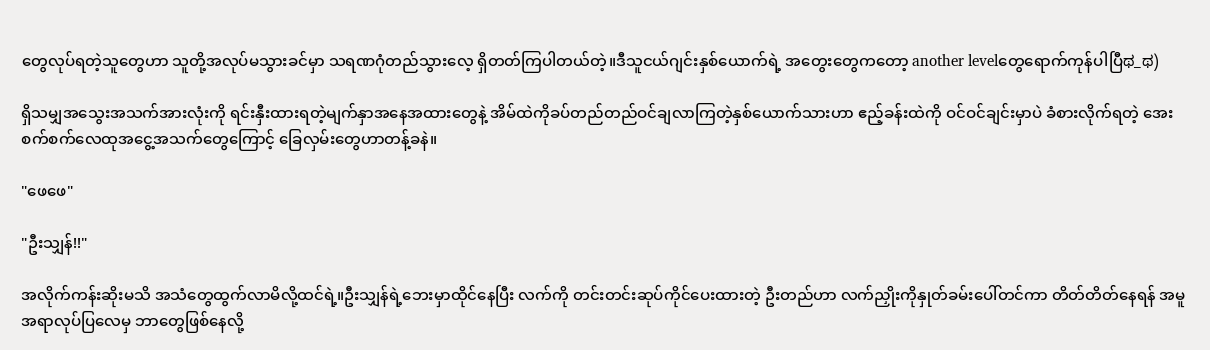တွေလုပ်ရတဲ့သူတွေဟာ သူတို့အလုပ်မသွားခင်မှာ သရဏဂုံတည်သွားလေ့ ရှိတတ်ကြပါတယ်တဲ့။ဒီသူငယ်ဂျင်းနှစ်ယောက်ရဲ့ အတွေးတွေကတော့ another levelတွေရောက်ကုန်ပါပြီಥ_ಥ)

ရှိသမျှအသွေးအသက်အားလုံးကို ရင်းနှီးထားရတဲ့မျက်နှာအနေအထားတွေနဲ့ အိမ်ထဲကိုခပ်တည်တည်ဝင်ချလာကြတဲ့နှစ်ယောက်သားဟာ ဧည့်ခန်းထဲကို ဝင်ဝင်ချင်းမှာပဲ ခံစားလိုက်ရတဲ့ အေးစက်စက်လေထုအငွေ့အသက်တွေကြောင့် ခြေလှမ်းတွေဟာတန့်ခနဲ။

"ဖေဖေ"

"ဦးသျှန်!!"

အလိုက်ကန်းဆိုးမသိ အသံတွေထွက်လာမိလို့ထင်ရဲ့။ဦးသျှန်ရဲ့ဘေးမှာထိုင်နေပြီး လက်ကို တင်းတင်းဆုပ်ကိုင်ပေးထားတဲ့ ဦးတည်ဟာ လက်ညှိုးကိုနှုတ်ခမ်းပေါ်တင်ကာ တိတ်တိတ်နေရန် အမူအရာလုပ်ပြလေမှ ဘာတွေဖြစ်နေလို့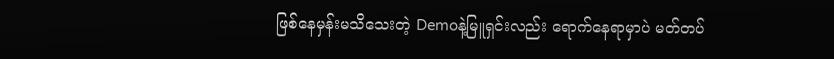ဖြစ်နေမှန်းမသိသေးတဲ့ Demoနဲ့မြူရှင်းလည်း ရောက်နေရာမှာပဲ မတ်တပ်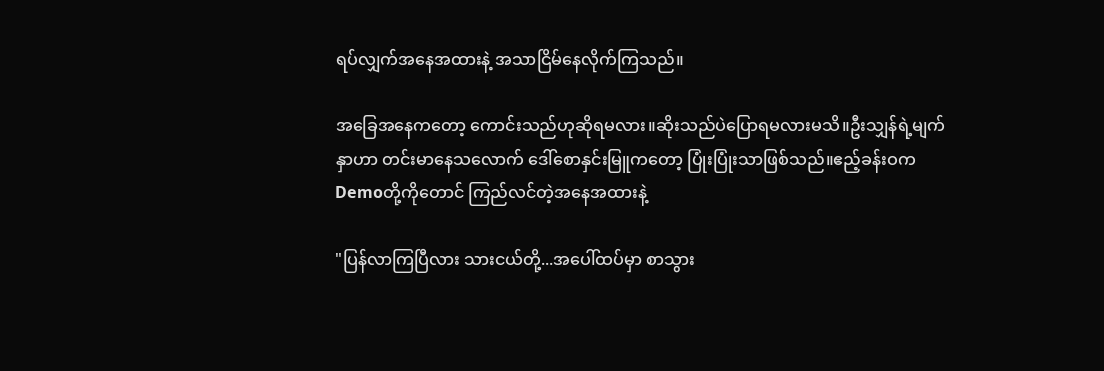ရပ်လျှက်အနေအထားနဲ့ အသာငြိမ်နေလိုက်ကြသည်။

အခြေအနေကတော့ ကောင်းသည်ဟုဆိုရမလား။ဆိုးသည်ပဲပြောရမလားမသိ။ဦးသျှန်ရဲ့မျက်နှာဟာ တင်းမာနေသလောက် ဒေါ်စောနှင်းမြူကတော့ ပြုံးပြုံးသာဖြစ်သည်။ဧည့်ခန်းဝက Demoတို့ကိုတောင် ကြည်လင်တဲ့အနေအထားနဲ့

"ပြန်လာကြပြီလား သားငယ်တို့...အပေါ်ထပ်မှာ စာသွား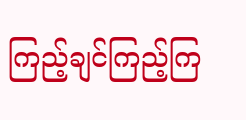ကြည့်ချင်ကြည့်ကြ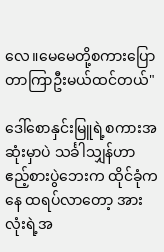လေ။မေမေတို့စကားပြောတာကြာဦးမယ်ထင်တယ်"

ဒေါ်စောနှင်းမြူရဲ့စကားအဆုံးမှာပဲ သင်္ခါသျှန်ဟာ ဧည့်စားပွဲဘေးက ထိုင်ခုံကနေ ထရပ်လာတော့ အားလုံးရဲ့အ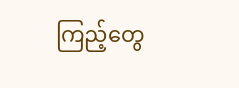ကြည့်တွေ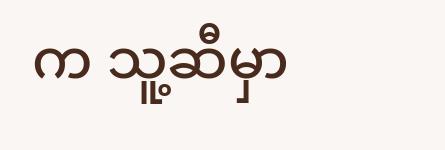က သူ့ဆီမှာ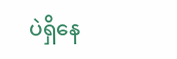ပဲရှိနေ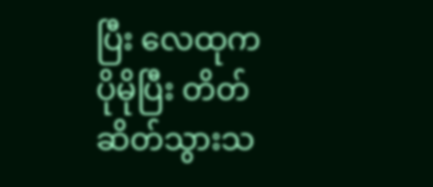ပြီး လေထုက ပိုမိုပြီး တိတ်ဆိတ်သွားသ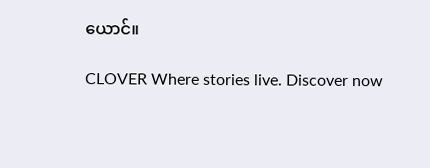ယောင်။

CLOVER Where stories live. Discover now